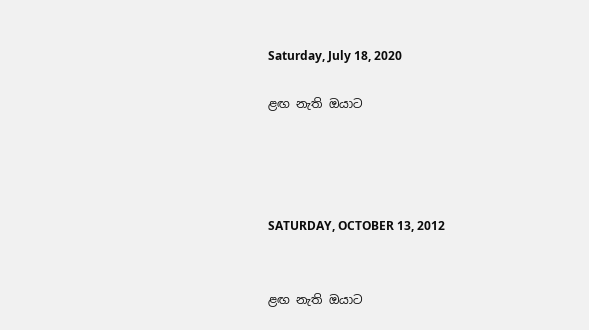Saturday, July 18, 2020

ළඟ නැති ඔයාට




SATURDAY, OCTOBER 13, 2012


ළඟ නැති ඔයාට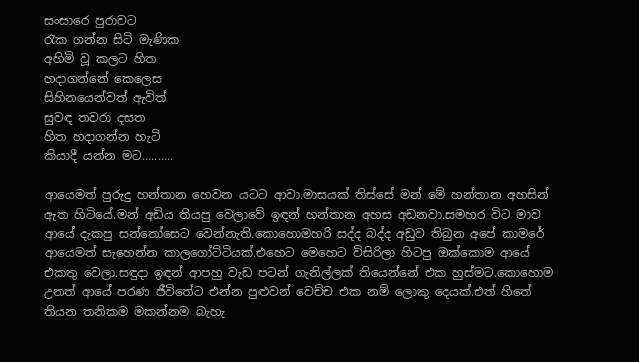සංසාරෙ පුරාවට
රැක ගන්න සිටි මැණික
අහිමි වූ කලට හිත
හදාගන්නේ කෙලෙස
සිහිනයෙන්වත් ඇවිත්
සුවඳ තවරා දසත
හිත හදාගන්න හැටි
කියාදී යන්න මට..........

ආයෙමත් පුරුදු හන්තාන හෙවන යටට ආවා.මාසයක් තිස්සේ මන් මේ හන්තාන අහසින් ඇත හිටියේ.මන් අඩිය තියපු වෙලාවේ ඉඳන් හන්තාන අහස අඩනවා.සමහර විට මාව ආයේ දැකපු සන්තෝසෙට වෙන්නැති.කොහොමහරි සද්ද බද්ද අඩුව තිබුන අපේ කාමරේ ආයෙමත් සැහෙන්න කාලගෝට්ටියක්.එහෙට මෙහෙට විසිරිලා හිටපු ඔක්කොම ආයේ එකතු වෙලා.සඳුදා ඉඳන් ආපහු වැඩ පටන් ගැනිල්ලක් තියෙන්නේ එක හුස්මට.කොහොම උනත් ආයේ පරණ ජීවිතේට එන්න පුළුවන් වෙච්ච එක නම් ලොකු දෙයක්.එත් හිතේ තියන තනිකම මකන්නම බැහැ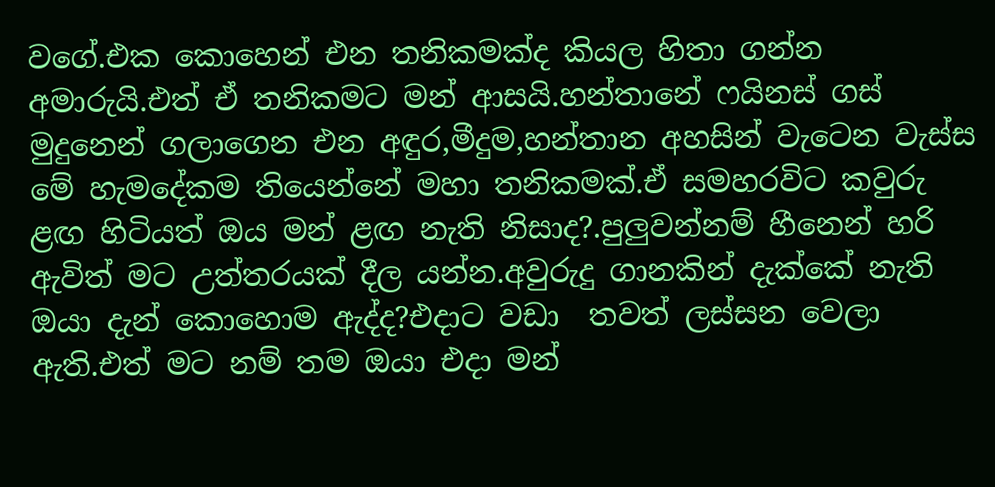වගේ.එක කොහෙන් එන තනිකමක්ද කියල හිතා ගන්න අමාරුයි.එත් ඒ තනිකමට මන් ආසයි.හන්තානේ ෆයිනස් ගස් මුදුනෙන් ගලාගෙන එන අඳුර,මීදුම,හන්තාන අහසින් වැටෙන වැස්ස මේ හැමදේකම තියෙන්නේ මහා තනිකමක්.ඒ සමහරවිට කවුරු  ළඟ හිටියත් ඔය මන් ළඟ නැති නිසාද?.පුලුවන්නම් හීනෙන් හරි ඇවිත් මට උත්තරයක් දීල යන්න.අවුරුදු ගානකින් දැක්කේ නැති ඔයා දැන් කොහොම ඇද්ද?එදාට වඩා  තවත් ලස්සන වෙලා ඇති.එත් මට නම් තම ඔයා එදා මන්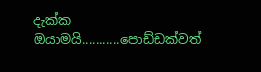දැක්ක ඔයාමයි...........පොඩ්ඩක්වත්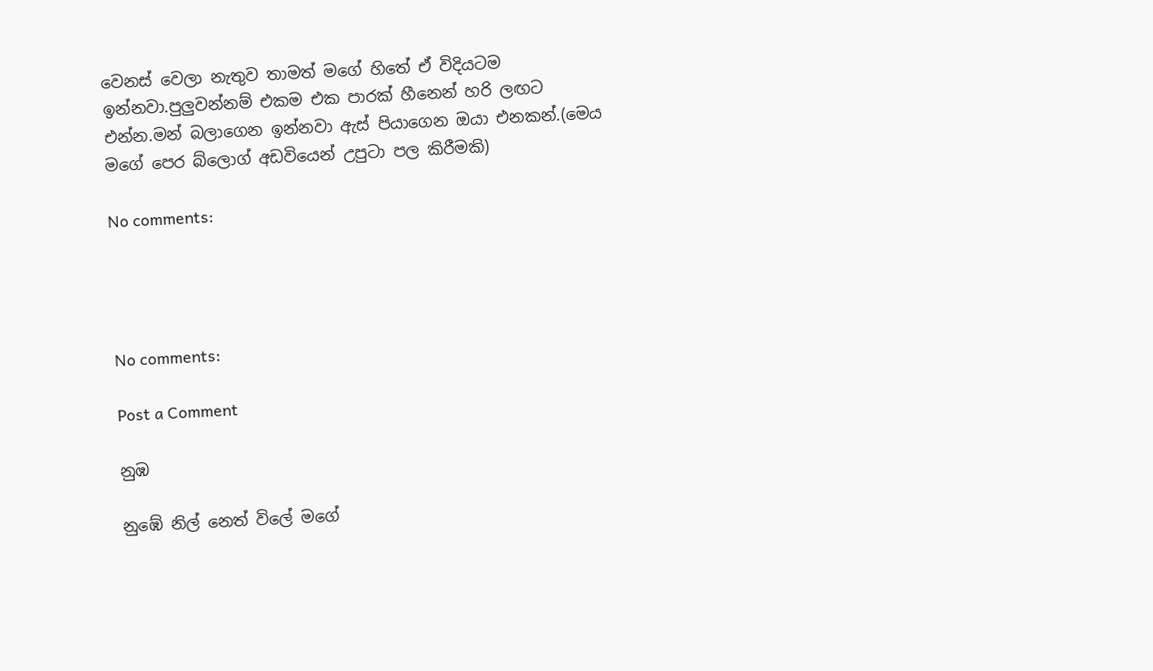වෙනස් වෙලා නැතුව තාමත් මගේ හිතේ ඒ විදියටම ඉන්නවා.පුලුවන්නම් එකම එක පාරක් හීනෙන් හරි ලඟට එන්න.මන් බලාගෙන ඉන්නවා ඇස් පියාගෙන ඔයා එනකන්.(මෙය මගේ පෙර බ්ලොග් අඩවියෙන් උපුටා පල කිරීමකි)

No comments:




No comments:

Post a Comment

නුඹ

නුඹේ නිල් නෙත් විලේ මගේ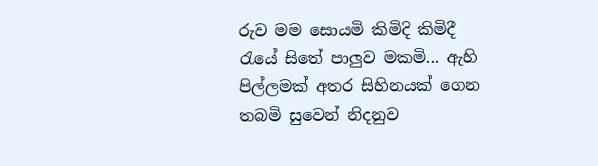රුව මම සොයමි කිමිදි කිමිදී රැයේ සිතේ පාලුව මකමි... ඇහි පිල්ලමක් අතර සිහිනයක් ගෙන තබමි සුවෙන් නිදනුව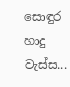සොඳුර හාදු වැස්ස...